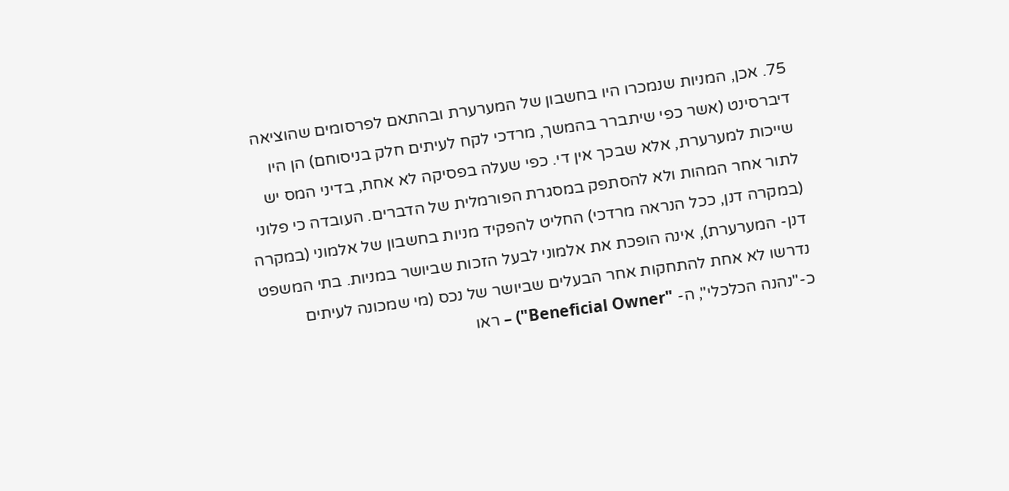75. אכן, המניות שנמכרו היו בחשבון של המערערת ובהתאם לפרסומים שהוציאה דיברסינט (אשר כפי שיתברר בהמשך, מרדכי לקח לעיתים חלק בניסוחם) הן היו שייכות למערערת, אלא שבכך אין די. כפי שעלה בפסיקה לא אחת, בדיני המס יש לתור אחר המהות ולא להסתפק במסגרת הפורמלית של הדברים. העובדה כי פלוני (במקרה דנן, ככל הנראה מרדכי) החליט להפקיד מניות בחשבון של אלמוני (במקרה דנן- המערערת), אינה הופכת את אלמוני לבעל הזכות שביושר במניות. בתי המשפט נדרשו לא אחת להתחקות אחר הבעלים שביושר של נכס (מי שמכונה לעיתים כ-"נהנה הכלכלי", ה- "Beneficial Owner") – ראו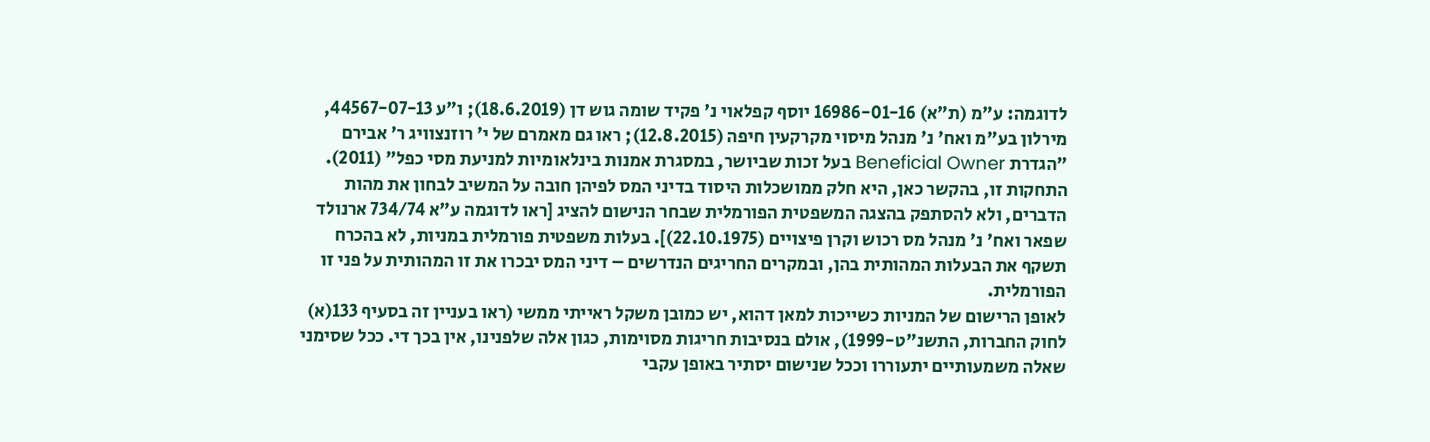לדוגמה: ע"מ (ת"א) 16986-01-16 יוסף קפלאוי נ' פקיד שומה גוש דן (18.6.2019); ו"ע 44567-07-13, מירלון בע"מ ואח' נ' מנהל מיסוי מקרקעין חיפה (12.8.2015); ראו גם מאמרם של י' רוזנצוויג ר' אבירם "הגדרת Beneficial Owner בעל זכות שביושר, במסגרת אמנות בינלאומיות למניעת מסי כפל" (2011). התחקות זו, בהקשר כאן, היא חלק ממושכלות היסוד בדיני המס לפיהן חובה על המשיב לבחון את מהות הדברים, ולא להסתפק בהצגה המשפטית הפורמלית שבחר הנישום להציג [ראו לדוגמה ע"א 734/74 ארנולד שפאר ואח' נ' מנהל מס רכוש וקרן פיצויים (22.10.1975)]. בעלות משפטית פורמלית במניות, לא בהכרח תשקף את הבעלות המהותית בהן, ובמקרים החריגים הנדרשים – דיני המס יבכרו את זו המהותית על פני זו הפורמלית.
לאופן הרישום של המניות כשייכות למאן דהוא, יש כמובן משקל ראייתי ממשי (ראו בעניין זה בסעיף 133(א) לחוק החברות, התשנ"ט-1999), אולם בנסיבות חריגות מסוימות, כגון אלה שלפנינו, אין בכך די. ככל שסימני שאלה משמעותיים יתעוררו וככל שנישום יסתיר באופן עקבי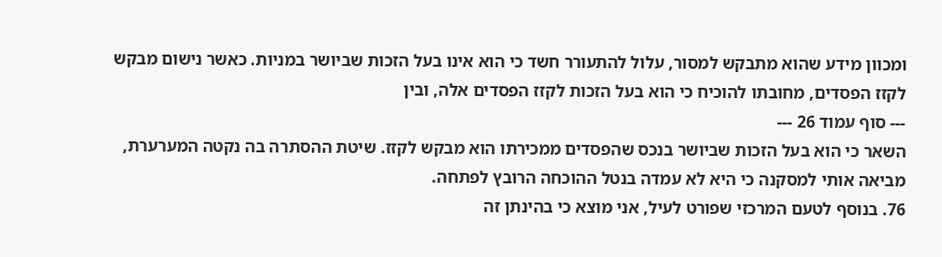ומכוון מידע שהוא מתבקש למסור, עלול להתעורר חשד כי הוא אינו בעל הזכות שביושר במניות. כאשר נישום מבקש לקזז הפסדים, מחובתו להוכיח כי הוא בעל הזכות לקזז הפסדים אלה, ובין
--- סוף עמוד 26 ---
השאר כי הוא בעל הזכות שביושר בנכס שהפסדים ממכירתו הוא מבקש לקזז. שיטת ההסתרה בה נקטה המערערת, מביאה אותי למסקנה כי היא לא עמדה בנטל ההוכחה הרובץ לפתחה.
76. בנוסף לטעם המרכזי שפורט לעיל, אני מוצא כי בהינתן זה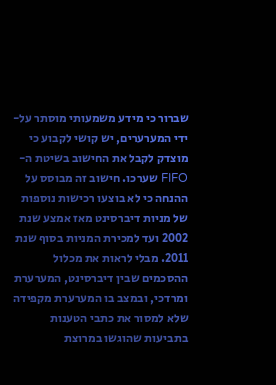שברור כי מידע משמעותי מוסתר על-ידי המערערים, יש קושי לקבוע כי מוצדק לקבל את החישוב בשיטת ה-FIFO שערכו. חישוב זה מבוסס על ההנחה כי לא בוצעו רכישות נוספות של מניות דיברסינט מאז אמצע שנת 2002 ועד למכירת המניות בסוף שנת 2011. מבלי לראות את מכלול ההסכמים שבין דיברסינט, המערערת ומרדכי, ובמצב בו המערערת מקפידה שלא למסור את כתבי הטענות בתביעות שהוגשו במרוצת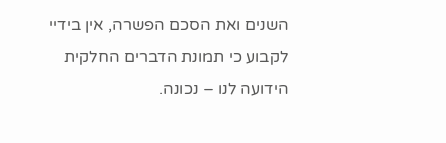השנים ואת הסכם הפשרה, אין בידיי לקבוע כי תמונת הדברים החלקית הידועה לנו – נכונה.